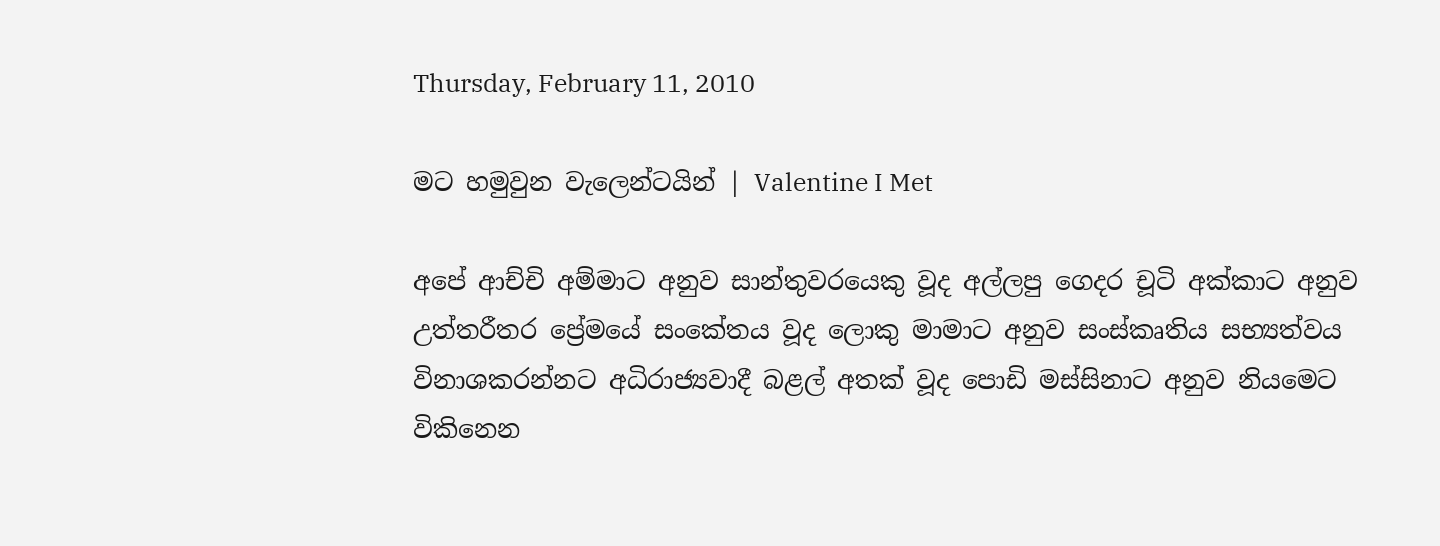Thursday, February 11, 2010

මට හමුවුන වැලෙන්ටයින් | Valentine I Met

අපේ ආච්චි අම්මාට අනුව සාන්තුවරයෙකු වූද අල්ලපු ගෙදර චූටි අක්කාට අනුව උත්තරීතර ප්‍රේමයේ සංකේතය වූද ලොකු මාමාට අනුව සංස්කෘතිය සභ්‍යත්වය විනාශකරන්නට අධිරාජ්‍යවාදී බළල් අතක් වූද පොඩි මස්සිනාට අනුව නියමෙට විකිනෙන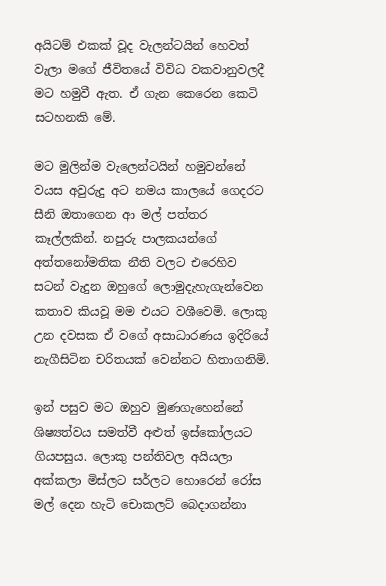අයිටම් එකක් වූද වැලන්ටයින් හෙවත් වැලා මගේ ජීවිතයේ විවිධ වකවානුවලදී මට හමුවී ඇත. ඒ ගැන කෙරෙන කෙටි සටහනකි මේ.

මට මුලින්ම වැලෙන්ටයින් හමුවන්නේ වයස අවුරුදු අට නමය කාලයේ ගෙදරට සීනි ඔතාගෙන ආ මල් පත්තර කෑල්ලකින්. නපුරු පාලකයන්ගේ අත්තනෝමතික නීති වල‍ට එරෙහිව ස‍ටන් වැදුන ඔහුගේ ලොමුදැහැගැන්වෙන කතාව කියවූ මම එයට වශී‍වෙමි. ලොකු උන දවසක ඒ වගේ අසාධාරණය ඉදිරියේ නැගීසිටින චරිතයක් වෙන්නට හිතාගනිමි.

ඉන් පසුව මට ඔහුව මුණගැහෙන්නේ ශිෂ්‍යත්වය සමත්වී අළුත් ඉස්කෝලයට ගියපසුය. ලොකු පන්තිවල අයියලා අක්කලා මිස්ලට සර්ලට හොරෙන් රෝස මල් දෙන හැටි චොකලට් බෙදාගන්නා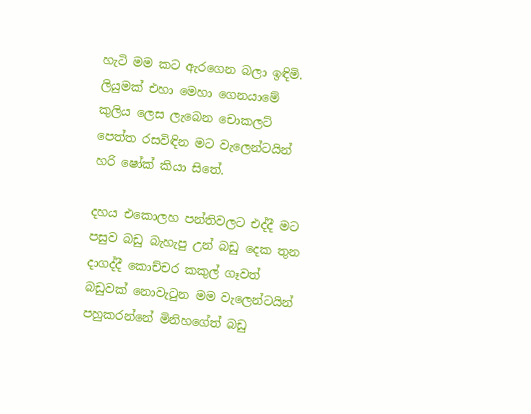හැටි මම කට ඇරගෙන බලා ඉඳිමි. ලියුමක් එහා මෙහා ගෙනයාමේ කුලිය ලෙස ලැබෙන චොකලට් පෙත්ත රසවිඳින මට වැලෙන්ටයින් හරි ෂෝක් කියා සිතේ.

දහය එකොලහ පන්තිවලට එද්දී මට පසුව බඩු බැහැපු උන් බඩු දෙක තුන දාගද්දී කොච්චර කකුල් ගෑවත් බඩුවක් නොවැටුන මම වැලෙන්ටයින් පහුකරන්නේ මිනිහගේත් බඩු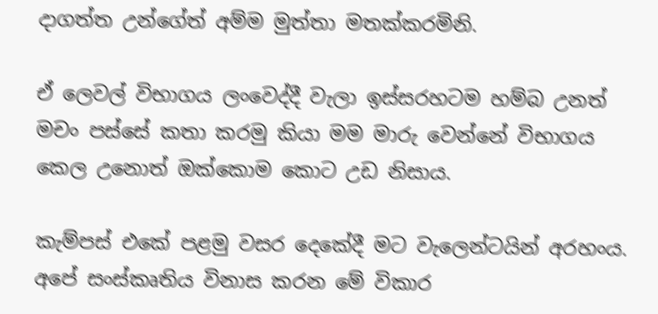දාගත්ත උන්ගේත් අම්ම මුත්තා මතක්කරමිනි.

ඒ ලෙවල් විභාගය ලංවෙද්දී වැලා ඉස්සරහටම හම්බ උනත් මචං පස්සේ කතා කරමු කියා මම මාරු වෙන්නේ විභාගය කෙල උනොත් ඔක්කොම කොට උඩ නිසාය.

කැම්පස් එකේ පළමු වසර දෙකේදී මට වැලෙන්ටයින් අරහංය. අපේ සංස්කෘතිය විනාස කරන මේ විකාර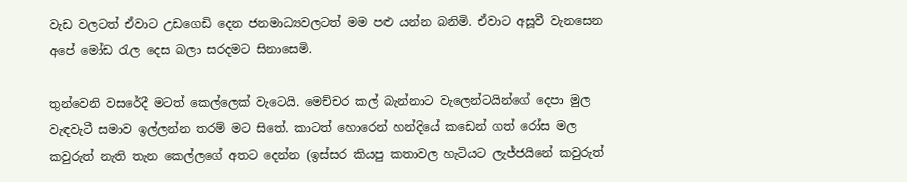වැඩ වලටත් ඒවාට උඩගෙඩි දෙන ජනමාධ්‍යවලටත් මම පළු යන්න බනිමි. ඒවාට අසූවී වැනසෙන අපේ මෝඩ රැල දෙස බලා සරදමට සිනාසෙමි.

තුන්වෙනි වසරේදී මටත් කෙල්ලෙක් වැටෙයි. මෙච්චර කල් බැන්නාට වැලෙන්ටයින්ගේ දෙපා මුල වැඳවැටී සමාව ඉල්ලන්න තරම් මට සිතේ. කාටත් හොරෙන් හන්දියේ කඩෙන් ගත් රෝස මල කවුරුත් නැති තැන කෙල්ලගේ අතට දෙන්න (ඉස්සර කියපු කතාවල හැටියට ලැජ්ජයිනේ කවුරුත්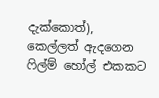දැක්කොත්), කෙල්ලත් ඇදගෙන ෆිල්ම් හෝල් එකකට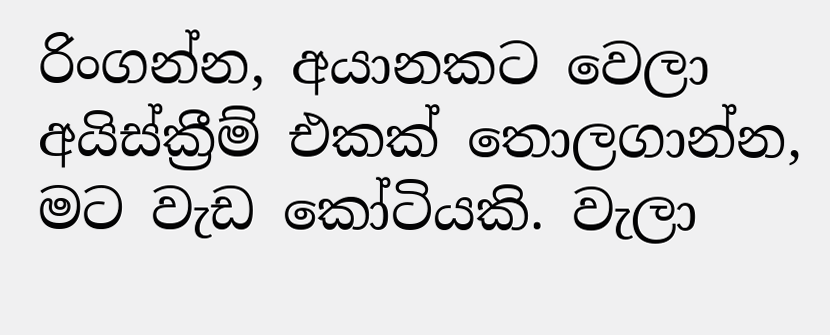රිංගන්න, අයානකට වෙලා අයිස්ක්‍රීම් එකක් තොලගාන්න, මට වැඩ කෝටියකි. වැලා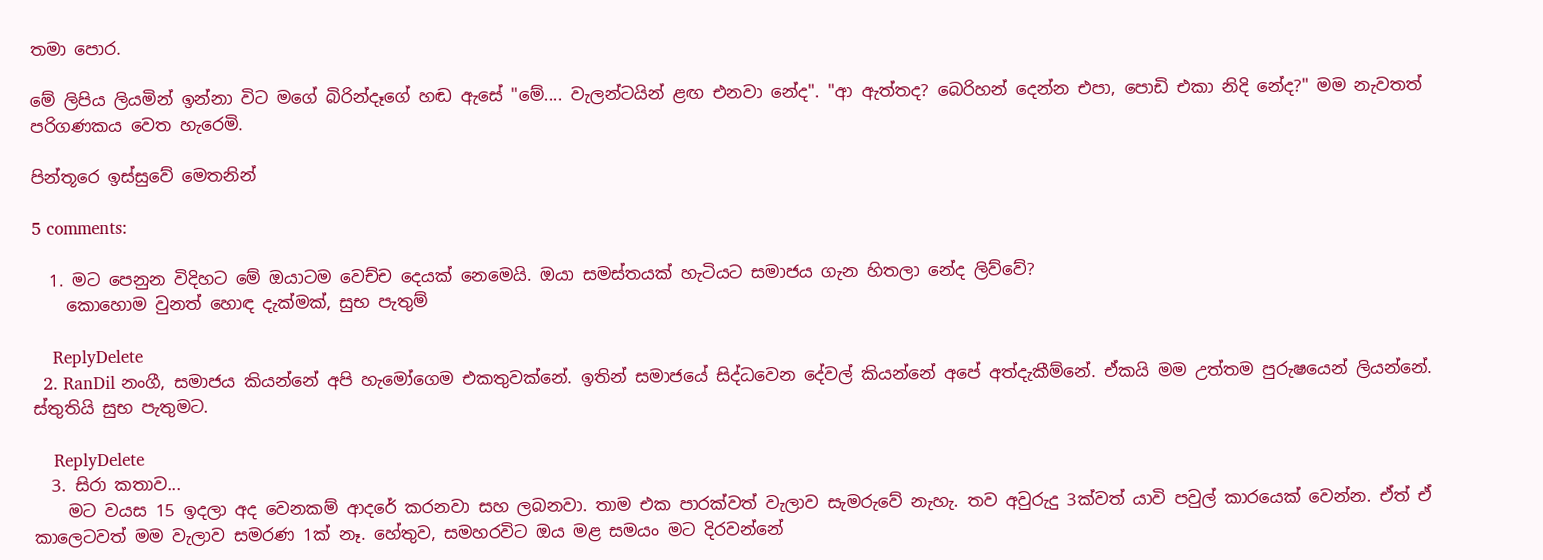තමා පොර.

මේ ලිපිය ලියමින් ඉන්නා විට මගේ බිරින්දෑගේ හඬ ඇසේ "මේ.... වැලන්ටයින් ළඟ එනවා නේද". "ආ ඇත්තද? බෙරිහන් දෙන්න එපා, පොඩි එකා නිදි නේද?" මම නැවතත් පරිගණකය වෙත හැරෙමි.

පින්තූරෙ ඉස්සුවේ මෙතනින්

5 comments:

  1. මට පෙනුන විදිහට මේ ඔයාටම වෙච්ච දෙයක් නෙමෙයි. ඔයා සමස්තයක් හැටියට සමාජය ගැන හිතලා නේද ලිව්වේ?
    කොහොම වුනත් හොඳ දැක්මක්, සුභ පැතුම්

    ReplyDelete
  2. RanDil නංගී, සමාජය කියන්නේ අපි හැමෝගෙම එකතුවක්නේ. ඉතින් සමාජයේ සිද්ධවෙන දේවල් කියන්නේ අපේ අත්දැකීම්නේ. ඒකයි මම උත්තම පුරුෂයෙන් ලියන්නේ. ස්තුතියි සුභ පැතුමට.

    ReplyDelete
  3. සිරා කතාව...
    මට වයස 15 ඉදලා අද වෙනකම් ආදරේ කරනවා සහ ලබනවා. තාම එක පාරක්වත් වැලාව සැමරුවේ නැහැ. තව අවුරුදු 3ක්වත් යාවි පවුල් කාරයෙක් වෙන්න. ඒත් ඒ කාලෙටවත් මම වැලාව සමරණ 1ක් නෑ. හේතුව, සමහරවිට ඔය මළ සමයං මට දිරවන්නේ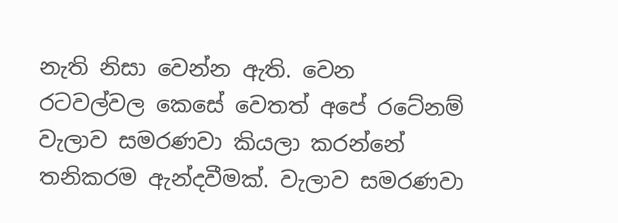නැති නිසා වෙන්න ඇති. වෙන රටවල්වල කෙසේ වෙතත් අපේ රටේනම් වැලාව සමරණවා කියලා කරන්නේ තනිකරම ඇන්දවීමක්. වැලාව සමරණවා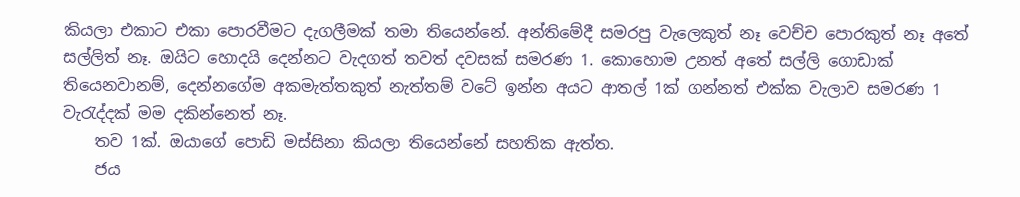කියලා එකාට එකා පොරවීමට දැගලීමක් තමා තියෙන්නේ. අන්තිමේදී සමරපු වැලෙකුත් නෑ වෙච්ච පොරකුත් නෑ අතේ සල්ලිත් නෑ. ඔයිට හොදයි දෙන්නට වැදගත් තවත් දවසක් සමරණ 1. කොහොම උනත් අතේ සල්ලි ගොඩාක් තියෙනවානම්, දෙන්නගේම අකමැත්තකුත් නැත්තම් වටේ ඉන්න අයට ආතල් 1ක් ගන්නත් එක්ක වැලාව සමරණ 1 වැරැද්දක් මම දකින්නෙත් නෑ.
    තව 1ක්. ඔයාගේ පොඩි මස්සිනා කියලා තියෙන්නේ සහතික ඇත්ත.
    ජය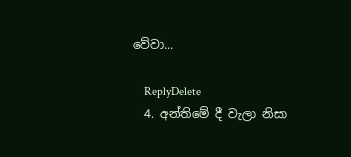වේවා...

    ReplyDelete
  4. අන්තිමේ දී වැලා නිසා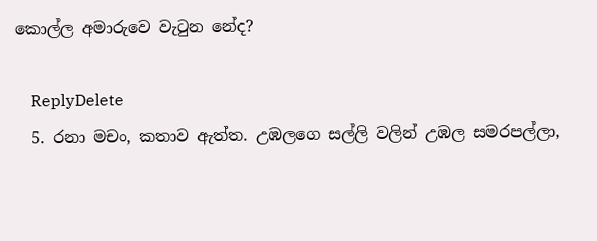කොල්ල අමාරුවෙ වැටුන නේද?

    ReplyDelete
  5. රනා මචං, කතාව ඇත්ත. උඹලගෙ සල්ලි වලින් උඹල සමරපල්ලා,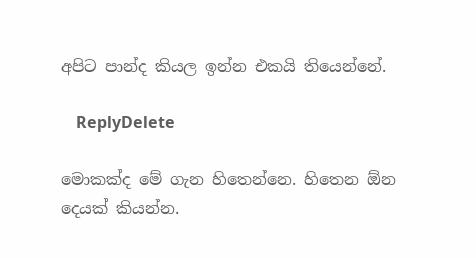අපිට පාන්ද කියල ඉන්න එකයි තියෙන්නේ.

    ReplyDelete

මොකක්ද මේ ගැන හිතෙන්නෙ. හිතෙන ඕන දෙයක් කියන්න.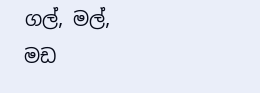ගල්, මල්, මඩ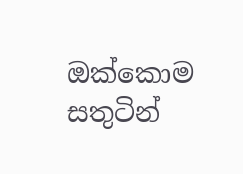ඔක්කොම සතුටින්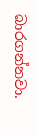බාරගන්නවා.